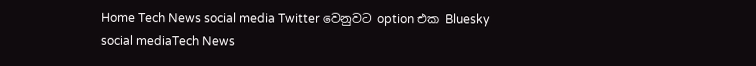Home Tech News social media Twitter වෙනුවට option එක Bluesky
social mediaTech News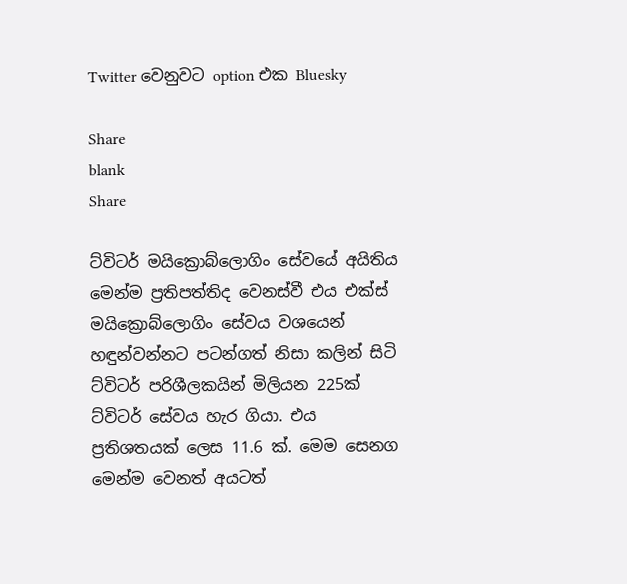Twitter වෙනුවට option එක Bluesky

Share
blank
Share

ට්විටර් මයික්‍රොබ්ලොගිං සේවයේ අයිතිය මෙන්ම ප්‍රතිපත්තිද වෙනස්වී එය එක්ස් මයික්‍රොබ්ලොගිං සේවය වශයෙන් හඳුන්වන්නට පටන්ගත් නිසා කලින් සිටි ට්විටර් පරිශීලකයින් මිලියන 225ක් ට්විටර් සේවය හැර ගියා. එය ප්‍රතිශතයක් ලෙස 11.6 ක්. මෙම සෙනග මෙන්ම වෙනත් අයටත්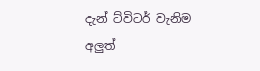දැන් ට්විටර් වැනිම අලුත්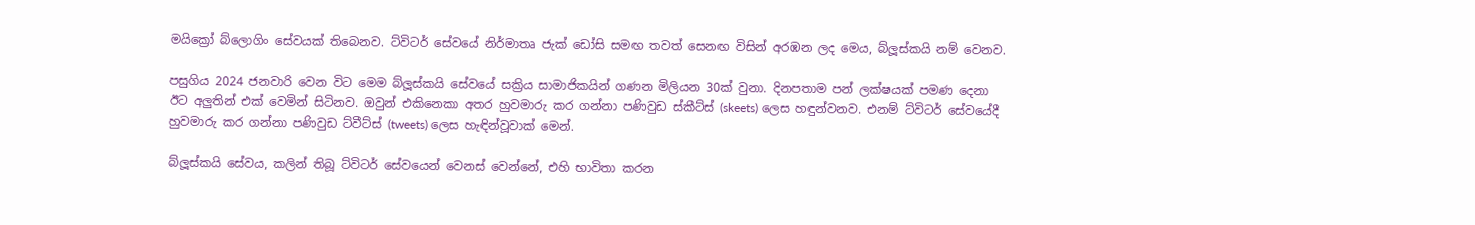මයික්‍රෝ බ්ලොගිං සේවයක් තිබෙනව. ට්විටර් සේවයේ නිර්මාතෘ ජැක් ඩෝසි සමඟ තවත් සෙනඟ විසින් අරඹන ලද මෙය, බ්ලූස්කයි නම් වෙනව.

පසුගිය 2024 ජනවාරි වෙන විට මෙම බ්ලූස්කයි සේවයේ සක්‍රිය සාමාජිකයින් ගණන මිලියන 30ක් වුනා. දිනපතාම පන් ලක්ෂයක් පමණ දෙනා ඊට අලුතින් එක් වෙමින් සිටිනව. ඔවුන් එකිනෙකා අතර හුවමාරු කර ගන්නා පණිවුඩ ස්කීට්ස් (skeets) ලෙස හඳුන්වනව. එනම් ට්විටර් සේවයේදී හුවමාරු කර ගන්නා පණිවුඩ ට්වීට්ස් (tweets) ලෙස හැඳින්වූවාක් මෙන්.

බ්ලූස්කයි සේවය, කලින් තිබූ ට්විටර් සේවයෙන් වෙනස් වෙන්නේ, එහි භාවිතා කරන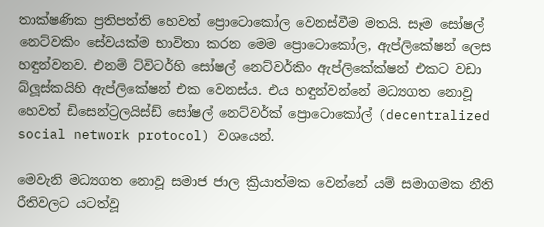තාක්ෂණික ප්‍රතිපත්ති හෙවත් ප්‍රොටොකෝල වෙනස්වීම මතයි. සෑම සෝෂල් නෙට්වකිං සේවයක්ම භාවිතා කරන මෙම ප්‍රොටොකෝල, ඇප්ලිකේෂන් ලෙස හඳුන්වනව. එනම් ට්විටර්හි සෝෂල් නෙට්වර්කිං ඇප්ලිකේක්ෂන් එකට වඩා බ්ලූස්කයිහි ඇප්ලිකේෂන් එක වෙනස්ය. එය හඳුන්වන්නේ මධ්‍යගත නොවූ හෙවත් ඩිසෙන්ට්‍රලයිස්ඩ් සෝෂල් නෙට්වර්ක් ප්‍රොටොකෝල් (decentralized social network protocol) වශයෙන්.

මෙවැනි මධ්‍යගත නොවූ සමාජ ජාල ක්‍රියාත්මක වෙන්නේ යම් සමාගමක නීති රීතිවලට යටත්වූ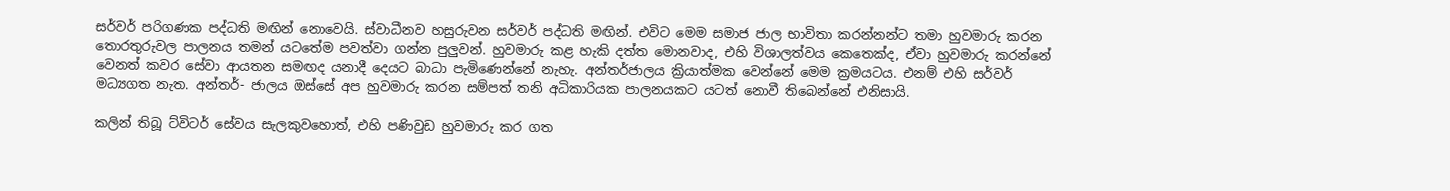සර්වර් පරිගණක පද්ධති මඟින් නොවෙයි. ස්වාධීනව හසුරුවන සර්වර් පද්ධති මඟින්. එවිට මෙම සමාජ ජාල භාවිතා කරන්නන්ට තමා හුවමාරු කරන තොරතුරුවල පාලනය තමන් යටතේම පවත්වා ගන්න පුලුවන්. හුවමාරු කළ හැකි දත්ත මොනවාද, එහි විශාලත්වය කෙතෙක්ද, ඒවා හුවමාරු කරන්නේ වෙනත් කවර සේවා ආයතන සමඟද යනාදී දෙයට බාධා පැමිණෙන්නේ නැහැ. අන්තර්ජාලය ක්‍රියාත්මක වෙන්නේ මෙම ක්‍රමයටය. එනම් එහි සර්වර් මධ්‍යගත නැත. අන්තර්- ජාලය ඔස්සේ අප හුවමාරු කරන සම්පත් තනි අධිකාරියක පාලනයකට යටත් නොවී තිබෙන්නේ එනිසායි.

කලින් තිබූ ට්විටර් සේවය සැලකුවහොත්, එහි පණිවුඩ හුවමාරු කර ගත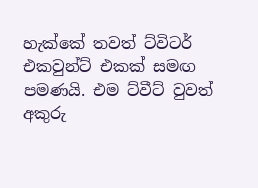හැක්කේ තවත් ට්විටර් එකවුන්ට් එකක් සමඟ පමණයි. එම ට්වීට් වුවත් අකුරු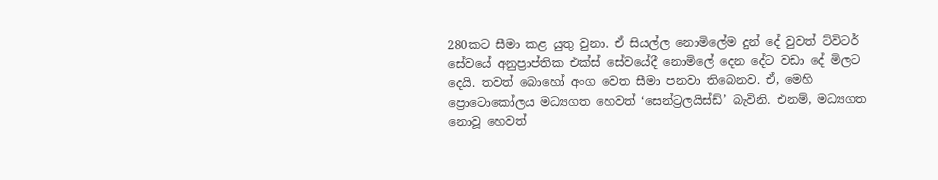280කට සීමා කළ යුතු වුනා. ඒ සියල්ල නොමිලේම දුන් දේ වුවත් ට්විටර් සේවයේ අනුප්‍රාප්තික එක්ස් සේවයේදී නොමිලේ දෙන දේට වඩා දේ මිලට දෙයි. තවත් බොහෝ අංග වෙත සීමා පනවා තිබෙනව. ඒ, මෙහි ප්‍රොටොකෝලය මධ්‍යගත හෙවත් ‘සෙන්ට්‍රලයිස්ඩ්’ බැවිනි. එනම්, මධ්‍යගත නොවූ හෙවත්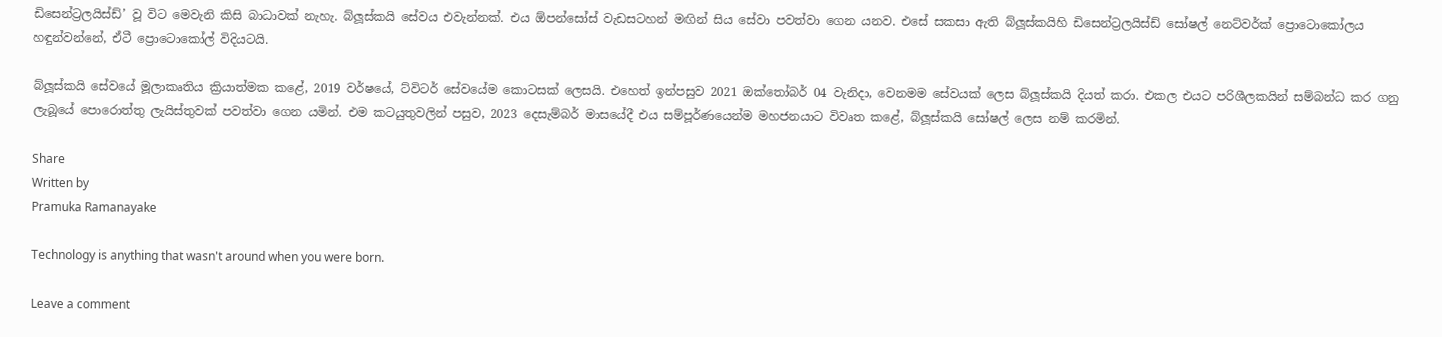ඩිසෙන්ට්‍රලයිස්ඩ්’ වූ විට මෙවැනි කිසි බාධාවක් නැහැ. බ්ලූස්කයි සේවය එවැන්නක්. එය ඕපන්සෝස් වැඩසටහන් මඟින් සිය සේවා පවත්වා ගෙන යනව. එසේ සකසා ඇති බ්ලූස්කයිහි ඩිසෙන්ට්‍රලයිස්ඩ් සෝෂල් නෙට්වර්ක් ප්‍රොටොකෝලය හඳුන්වන්නේ, ඒටී ප්‍රොටොකෝල් විදියටයි.

බ්ලූස්කයි සේවයේ මූලාකෘතිය ක්‍රියාත්මක කළේ, 2019 වර්ෂයේ, ට්විටර් සේවයේම කොටසක් ලෙසයි. එහෙත් ඉන්පසුව 2021 ඔක්තෝබර් 04 වැනිදා, වෙනමම සේවයක් ලෙස බ්ලූස්කයි දියත් කරා. එකල එයට පරිශීලකයින් සම්බන්ධ කර ගනු ලැබූයේ පොරොත්තු ලැයිස්තුවක් පවත්වා ගෙන යමින්. එම කටයුතුවලින් පසුව, 2023 දෙසැම්බර් මාසයේදී එය සම්පූර්ණයෙන්ම මහජනයාට විවෘත කළේ, බ්ලූස්කයි සෝෂල් ලෙස නම් කරමින්.

Share
Written by
Pramuka Ramanayake

Technology is anything that wasn't around when you were born.

Leave a comment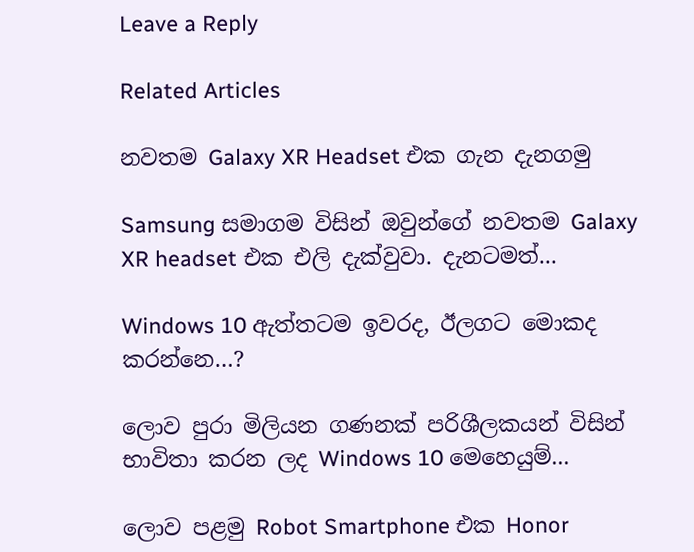Leave a Reply

Related Articles

නවතම Galaxy XR Headset එක ගැන දැනගමු

Samsung සමාගම විසින් ඔවුන්ගේ නවතම Galaxy XR headset එක එලි දැක්වුවා. දැනටමත්...

Windows 10 ඇත්තටම ඉවරද, ඊලගට මොකද කරන්නෙ…?

ලොව පුරා මිලියන ගණනක් පරිශීලකයන් විසින් භාවිතා කරන ලද Windows 10 මෙහෙයුම්...

ලොව පළමු Robot Smartphone එක Honor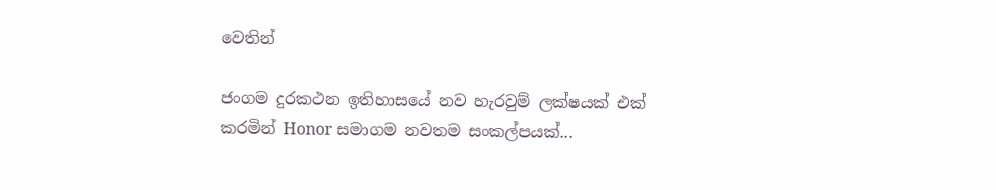වෙතින්

ජංගම දුරකථන ඉතිහාසයේ නව හැරවුම් ලක්ෂයක් එක් කරමින් Honor සමාගම නවතම සංකල්පයක්...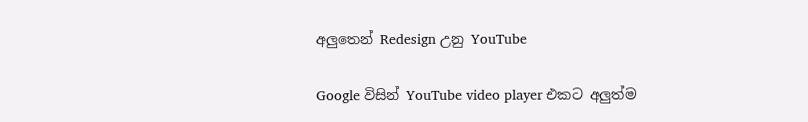අලුතෙන් Redesign උනු YouTube

Google විසින් YouTube video player එකට අලුත්ම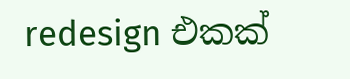redesign එකක්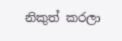නිකුත් කරලා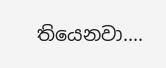තියෙනවා....